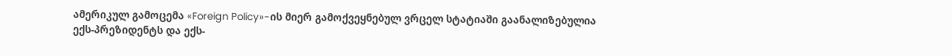ამერიკულ გამოცემა «Foreign Policy»-ის მიერ გამოქვეყნებულ ვრცელ სტატიაში გაანალიზებულია
ექს-პრეზიდენტს და ექს-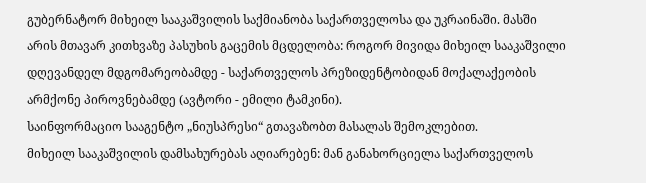გუბერნატორ მიხეილ სააკაშვილის საქმიანობა საქართველოსა და უკრაინაში. მასში არის მთავარ კითხვაზე პასუხის გაცემის მცდელობა: როგორ მივიდა მიხეილ სააკაშვილი დღევანდელ მდგომარეობამდე - საქართველოს პრეზიდენტობიდან მოქალაქეობის არმქონე პიროვნებამდე (ავტორი - ემილი ტამკინი).
საინფორმაციო სააგენტო „ნიუსპრესი“ გთავაზობთ მასალას შემოკლებით.
მიხეილ სააკაშვილის დამსახურებას აღიარებენ: მან განახორციელა საქართველოს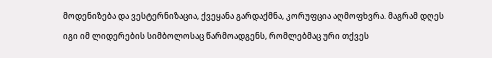მოდენიზება და ვესტერნიზაცია, ქვეყანა გარდაქმნა, კორუფცია აღმოფხვრა. მაგრამ დღეს იგი იმ ლიდერების სიმბოლოსაც წარმოადგენს, რომლებმაც ური თქვეს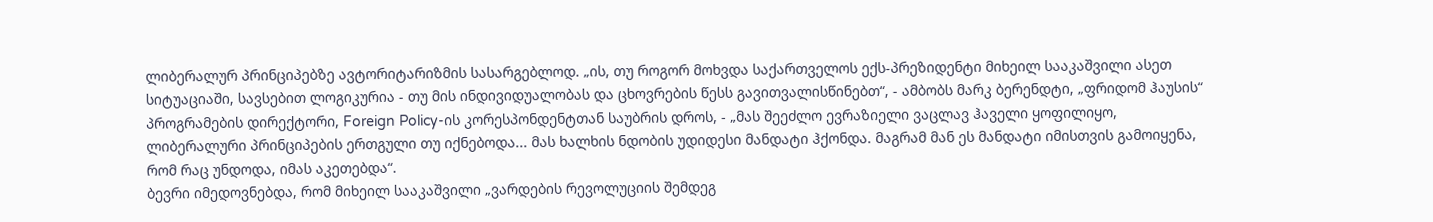ლიბერალურ პრინციპებზე ავტორიტარიზმის სასარგებლოდ. „ის, თუ როგორ მოხვდა საქართველოს ექს-პრეზიდენტი მიხეილ სააკაშვილი ასეთ სიტუაციაში, სავსებით ლოგიკურია - თუ მის ინდივიდუალობას და ცხოვრების წესს გავითვალისწინებთ“, - ამბობს მარკ ბერენდტი, „ფრიდომ ჰაუსის“ პროგრამების დირექტორი, Foreign Policy-ის კორესპონდენტთან საუბრის დროს, - „მას შეეძლო ევრაზიელი ვაცლავ ჰაველი ყოფილიყო, ლიბერალური პრინციპების ერთგული თუ იქნებოდა... მას ხალხის ნდობის უდიდესი მანდატი ჰქონდა. მაგრამ მან ეს მანდატი იმისთვის გამოიყენა, რომ რაც უნდოდა, იმას აკეთებდა“.
ბევრი იმედოვნებდა, რომ მიხეილ სააკაშვილი „ვარდების რევოლუციის შემდეგ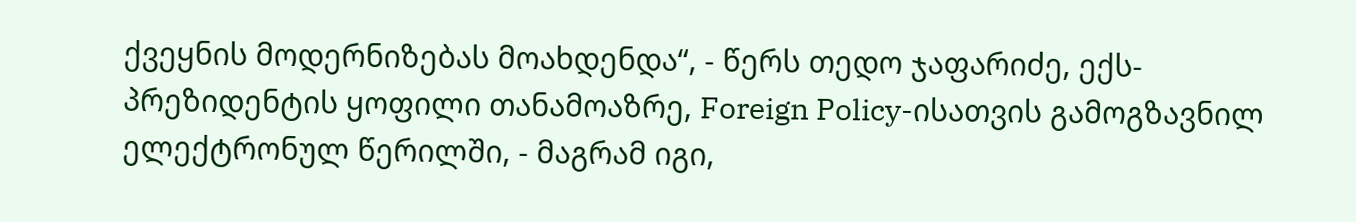ქვეყნის მოდერნიზებას მოახდენდა“, - წერს თედო ჯაფარიძე, ექს-პრეზიდენტის ყოფილი თანამოაზრე, Foreign Policy-ისათვის გამოგზავნილ ელექტრონულ წერილში, - მაგრამ იგი,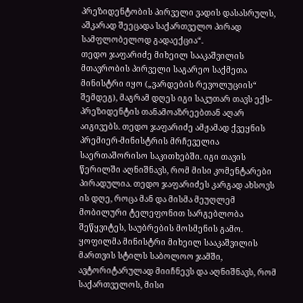პრეზიდენტობის პირველი ვადის დასასრულს, აშკარად შეეცადა საქართველო პირად სამფლობელოდ გადაექცია“.
თედო ჯაფარიძე მიხეილ სააკაშვილის მთავრობის პირველი საგარეო საქმეთა მინისტრი იყო („ვარდების რევოლუციის“ შემდეგ), მაგრამ დღეს იგი საკუთარ თავს ექს-პრეზიდენტის თანამოაზრეებთან აღარ აიგივებს. თედო ჯაფარიძე ამჟამად ქვეყნის პრემიერ-მინისტრის მრჩეველია საერთაშორისო საკითხებში. იგი თავის წერილში აღნიშნავს, რომ მისი კომენტარები პირადულია. თედო ჯაფარიძეს კარგად ახსოვს ის დღე, როცა მან და მისმა მეუღლემ მობილური ტელეფონით სარგებლობა შეწყვიტეს, საუბრების მოსმენის გამო. ყოფილმა მინისტრი მიხეილ სააკაშვილის მართვის სტილს საბოლოო ჯამში, ავტორიტარულად მიიჩნევს და აღნიშნავს, რომ საქართველოს, მისი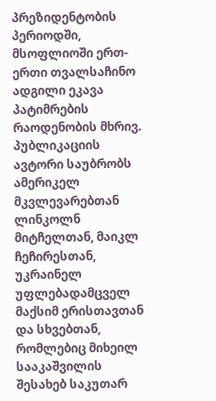პრეზიდენტობის პერიოდში, მსოფლიოში ერთ-ერთი თვალსაჩინო ადგილი ეკავა პატიმრების რაოდენობის მხრივ.
პუბლიკაციის ავტორი საუბრობს ამერიკელ მკვლევარებთან ლინკოლნ მიტჩელთან, მაიკლ ჩეჩირესთან, უკრაინელ უფლებადამცველ მაქსიმ ერისთავთან და სხვებთან, რომლებიც მიხეილ სააკაშვილის შესახებ საკუთარ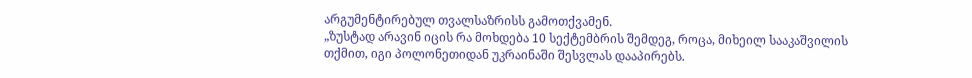არგუმენტირებულ თვალსაზრისს გამოთქვამენ.
„ზუსტად არავინ იცის რა მოხდება 10 სექტემბრის შემდეგ, როცა, მიხეილ სააკაშვილის თქმით, იგი პოლონეთიდან უკრაინაში შესვლას დააპირებს.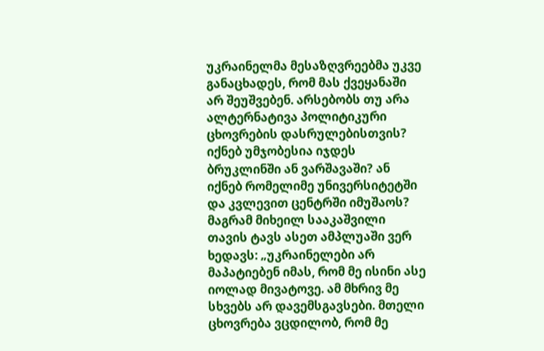უკრაინელმა მესაზღვრეებმა უკვე განაცხადეს, რომ მას ქვეყანაში არ შეუშვებენ. არსებობს თუ არა ალტერნატივა პოლიტიკური ცხოვრების დასრულებისთვის? იქნებ უმჯობესია იჯდეს ბრუკლინში ან ვარშავაში? ან იქნებ რომელიმე უნივერსიტეტში და კვლევით ცენტრში იმუშაოს? მაგრამ მიხეილ სააკაშვილი თავის ტავს ასეთ ამპლუაში ვერ ხედავს: „უკრაინელები არ მაპატიებენ იმას, რომ მე ისინი ასე იოლად მივატოვე. ამ მხრივ მე სხვებს არ დავემსგავსები. მთელი ცხოვრება ვცდილობ, რომ მე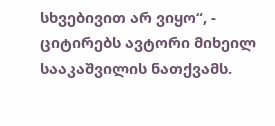სხვებივით არ ვიყო“, - ციტირებს ავტორი მიხეილ სააკაშვილის ნათქვამს.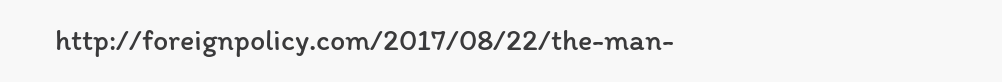http://foreignpolicy.com/2017/08/22/the-man-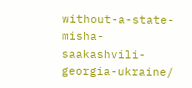without-a-state-misha-saakashvili-georgia-ukraine/